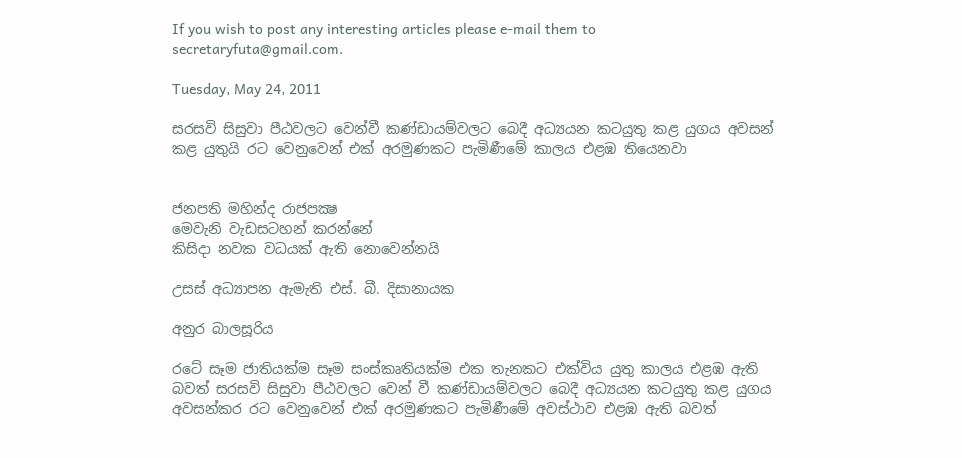If you wish to post any interesting articles please e-mail them to secretaryfuta@gmail.com.

Tuesday, May 24, 2011

සරසවි සිසුවා පීඨවලට වෙන්වී කණ්‌ඩායම්වලට බෙදී අධ්‍යයන කටයුතු කළ යුගය අවසන් කළ යුතුයි රට වෙනුවෙන් එක්‌ අරමුණකට පැමිණීමේ කාලය එළඹ තියෙනවා


ජනපති මහින්ද රාජපක්‍ෂ
මෙවැනි වැඩසටහන් කරන්නේ
කිසිදා නවක වධයක්‌ ඇති නොවෙන්නයි

උසස්‌ අධ්‍යාපන ඇමැති එස්‌. බී. දිසානායක

අනුර බාලසූරිය

රටේ සෑම ජාතියක්‌ම සෑම සංස්‌කෘතියක්‌ම එක තැනකට එක්‌විය යුතු කාලය එළඹ ඇති බවත් සරසවි සිසුවා පීඨවලට වෙන් වී කණ්‌ඩායම්වලට බෙදී අධ්‍යයන කටයුතු කළ යුගය අවසන්කර රට වෙනුවෙන් එක්‌ අරමුණකට පැමිණීමේ අවස්‌ථාව එළඹ ඇති බවත්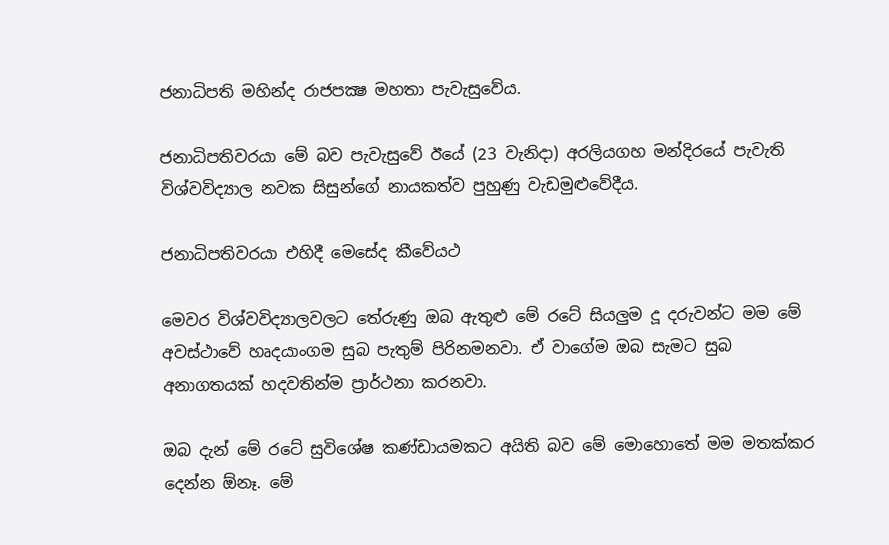ජනාධිපති මහින්ද රාජපක්‍ෂ මහතා පැවැසුවේය.

ජනාධිපතිවරයා මේ බව පැවැසුවේ ඊයේ (23 වැනිදා) අරලියගහ මන්දිරයේ පැවැති විශ්වවිද්‍යාල නවක සිසුන්ගේ නායකත්ව පුහුණු වැඩමුළුවේදීය.

ජනාධිපතිවරයා එහිදී මෙසේද කීවේයථ

මෙවර විශ්වවිද්‍යාලවලට තේරුණු ඔබ ඇතුළු මේ රටේ සියලුම දූ දරුවන්ට මම මේ අවස්‌ථාවේ හෘදයාංගම සුබ පැතුම් පිරිනමනවා. ඒ වාගේම ඔබ සැමට සුබ අනාගතයක්‌ හදවතින්ම ප්‍රාර්ථනා කරනවා.

ඔබ දැන් මේ රටේ සුවිශේෂ කණ්‌ඩායමකට අයිති බව මේ මොහොතේ මම මතක්‌කර දෙන්න ඕනෑ. මේ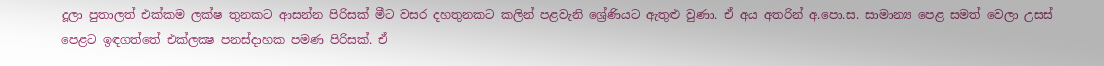දූලා පුතාලත් එක්‌කම ලක්‌ෂ තුනකට ආසන්න පිරිසක්‌ මීට වසර දහතුනකට කලින් පළවැනි ශ්‍රේණියට ඇතුළු වුණා. ඒ අය අතරින් අ.පො.ස. සාමාන්‍ය පෙළ සමත් වෙලා උසස්‌ පෙළට ඉඳගත්තේ එක්‌ලක්‍ෂ පනස්‌දාහක පමණ පිරිසක්‌. ඒ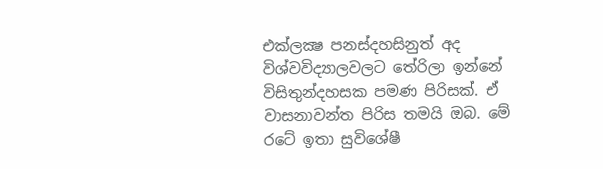එක්‌ලක්‍ෂ පනස්‌දහසිනුත් අද විශ්වවිද්‍යාලවලට තේරිලා ඉන්නේ විසිතුන්දහසක පමණ පිරිසක්‌. ඒ වාසනාවන්ත පිරිස තමයි ඔබ. මේ රටේ ඉතා සුවිශේෂී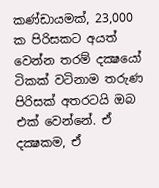කණ්‌ඩායමක්‌, 23,000 ක පිරිසකට අයත් වෙන්න තරම් දක්‍ෂයෝ ටිකක්‌ වටිනාම තරුණ පිරිසක්‌ අතරටයි ඔබ එක්‌ වෙන්නේ. ඒ දක්‍ෂකම, ඒ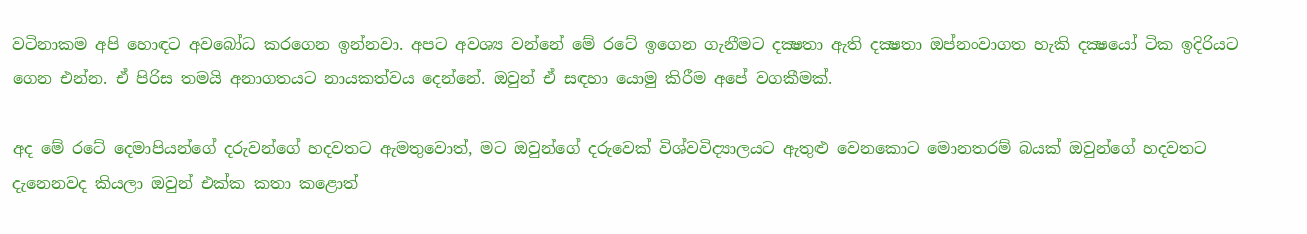වටිනාකම අපි හොඳට අවබෝධ කරගෙන ඉන්නවා. අපට අවශ්‍ය වන්නේ මේ රටේ ඉගෙන ගැනීමට දක්‍ෂතා ඇති දක්‍ෂතා ඔප්නංවාගත හැකි දක්‍ෂයෝ ටික ඉදිරියට ගෙන එන්න. ඒ පිරිස තමයි අනාගතයට නායකත්වය දෙන්නේ. ඔවුන් ඒ සඳහා යොමු කිරීම අපේ වගකීමක්‌.

අද මේ රටේ දෙමාපියන්ගේ දරුවන්ගේ හදවතට ඇමතුවොත්, මට ඔවුන්ගේ දරුවෙක්‌ විශ්වවිද්‍යාලයට ඇතුළු වෙනකොට මොනතරම් බයක්‌ ඔවුන්ගේ හදවතට දැනෙනවද කියලා ඔවුන් එක්‌ක කතා කළොත්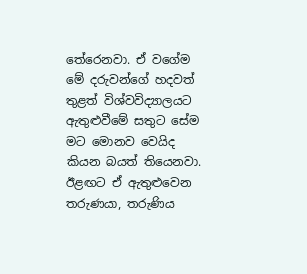තේරෙනවා. ඒ වගේම මේ දරුවන්ගේ හදවත් තුළත් විශ්වවිද්‍යාලයට ඇතුළුවීමේ සතුට සේම මට මොනව වෙයිද කියන බයත් තියෙනවා. ඊළඟට ඒ ඇතුළුවෙන තරුණයා, තරුණිය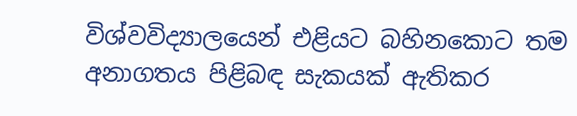විශ්වවිද්‍යාලයෙන් එළියට බහිනකොට තම අනාගතය පිළිබඳ සැකයක්‌ ඇතිකර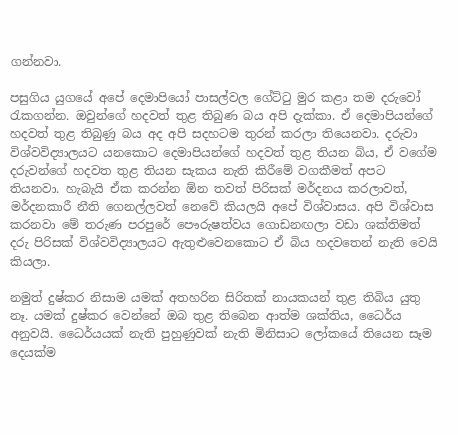ගන්නවා.

පසුගිය යුගයේ අපේ දෙමාපියෝ පාසල්වල ගේට්‌ටු මුර කළා තම දරුවෝ රැකගන්න. ඔවුන්ගේ හදවත් තුළ තිබුණ බය අපි දැක්‌කා. ඒ දෙමාපියන්ගේ හදවත් තුළ තිබුණු බය අද අපි සදහටම තුරන් කරලා තියෙනවා. දරුවා විශ්වවිද්‍යාලයට යනකොට දෙමාපියන්ගේ හදවත් තුළ තියන බිය, ඒ වගේම දරුවන්ගේ හදවත තුළ තියන සැකය නැති කිරීමේ වගකීමත් අපට තියනවා. හැබැයි ඒක කරන්න ඕන තවත් පිරිසක්‌ මර්දනය කරලාවත්, මර්දනකාරී නීති ගෙනල්ලවත් නෙවේ කියලයි අපේ විශ්වාසය. අපි විශ්වාස කරනවා මේ තරුණ පරපුරේ පෞරුෂත්වය ගොඩනඟලා වඩා ශක්‌තිමත් දරු පිරිසක්‌ විශ්වවිද්‍යාලයට ඇතුළුවෙනකොට ඒ බිය හදවතෙන් නැති වෙයි කියලා.

නමුත් දුෂ්කර නිසාම යමක්‌ අතහරින සිරිතක්‌ නායකයන් තුළ තිබිය යුතු නෑ. යමක්‌ දුෂ්කර වෙන්නේ ඔබ තුළ තිබෙන ආත්ම ශක්‌තිය, ධෛර්ය අනුවයි. ධෛර්යයක්‌ නැති පුහුණුවක්‌ නැති මිනිසාට ලෝකයේ තියෙන සෑම දෙයක්‌ම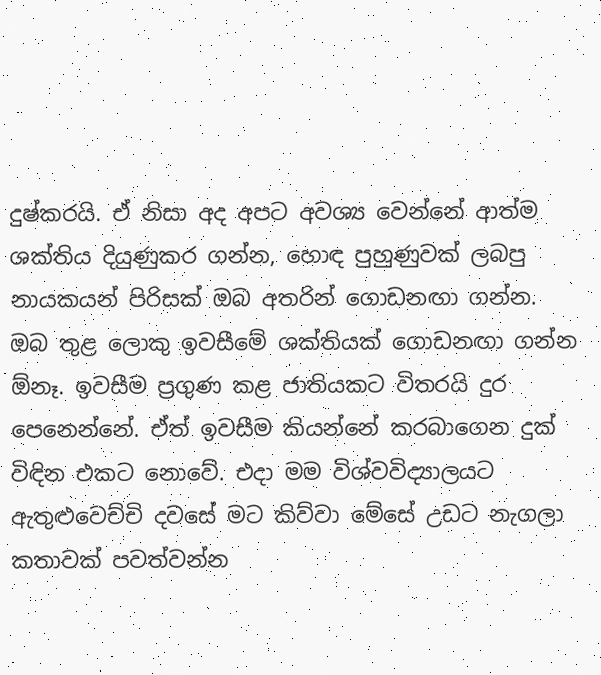දුෂ්කරයි. ඒ නිසා අද අපට අවශ්‍ය වෙන්නේ ආත්ම ශක්‌තිය දියුණුකර ගන්න, හොඳ පුහුණුවක්‌ ලබපු නායකයන් පිරිසක්‌ ඔබ අතරින් ගොඩනඟා ගන්න. ඔබ තුළ ලොකු ඉවසීමේ ශක්‌තියක්‌ ගොඩනඟා ගන්න ඕනෑ. ඉවසීම ප්‍රගුණ කළ ජාතියකට විතරයි දුර පෙනෙන්නේ. ඒත් ඉවසීම කියන්නේ කරබාගෙන දුක්‌ විඳින එකට නොවේ. එදා මම විශ්වවිද්‍යාලයට ඇතුළුවෙච්චි දවසේ මට කිව්වා මේසේ උඩට නැගලා කතාවක්‌ පවත්වන්න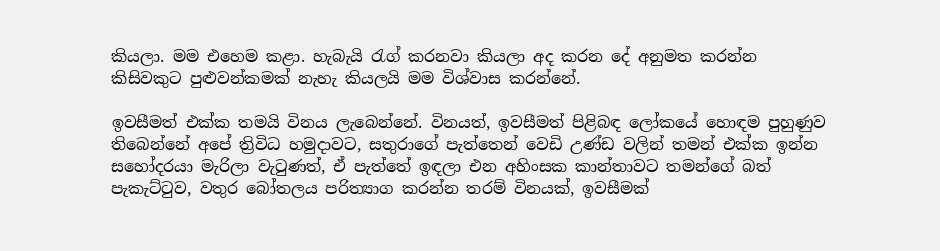කියලා. මම එහෙම කළා. හැබැයි රැග් කරනවා කියලා අද කරන දේ අනුමත කරන්න කිසිවකුට පුළුවන්කමක්‌ නැහැ කියලයි මම විශ්වාස කරන්නේ.

ඉවසීමත් එක්‌ක තමයි විනය ලැබෙන්නේ. විනයත්, ඉවසීමත් පිළිබඳ ලෝකයේ හොඳම පුහුණුව තිබෙන්නේ අපේ ත්‍රිවිධ හමුදාවට, සතුරාගේ පැත්තෙන් වෙඩි උණ්‌ඩ වලින් තමන් එක්‌ක ඉන්න සහෝදරයා මැරිලා වැටුණත්, ඒ පැත්තේ ඉඳලා එන අහිංසක කාන්තාවට තමන්ගේ බත් පැකැට්‌ටුව, වතුර බෝතලය පරිත්‍යාග කරන්න තරම් විනයක්‌, ඉවසීමක්‌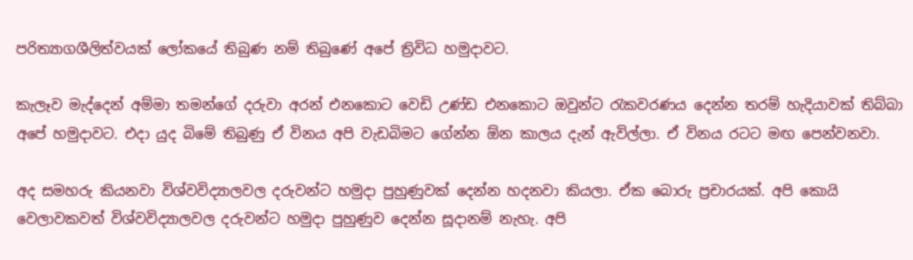පරිත්‍යාගශීලිත්වයක්‌ ලෝකයේ තිබුණ නම් තිබුණේ අපේ ත්‍රිවිධ හමුදාවට.

කැලෑව මැද්දෙන් අම්මා තමන්ගේ දරුවා අරන් එනකොට වෙඩි උණ්‌ඩ එනකොට ඔවුන්ට රැකවරණය දෙන්න තරම් හැදියාවක්‌ තිබ්බා අපේ හමුදාවට. එදා යුද බිමේ තිබුණු ඒ විනය අපි වැඩබිමට ගේන්න ඕන කාලය දැන් ඇවිල්ලා. ඒ විනය රටට මඟ පෙන්වනවා.

අද සමහරු කියනවා විශ්වවිද්‍යාලවල දරුවන්ට හමුදා පුහුණුවක්‌ දෙන්න හදනවා කියලා. ඒක බොරු ප්‍රචාරයක්‌. අපි කොයි වෙලාවකවත් විශ්වවිද්‍යාලවල දරුවන්ට හමුදා පුහුණුව දෙන්න සූදානම් නැහැ. අපි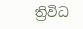ත්‍රිවිධ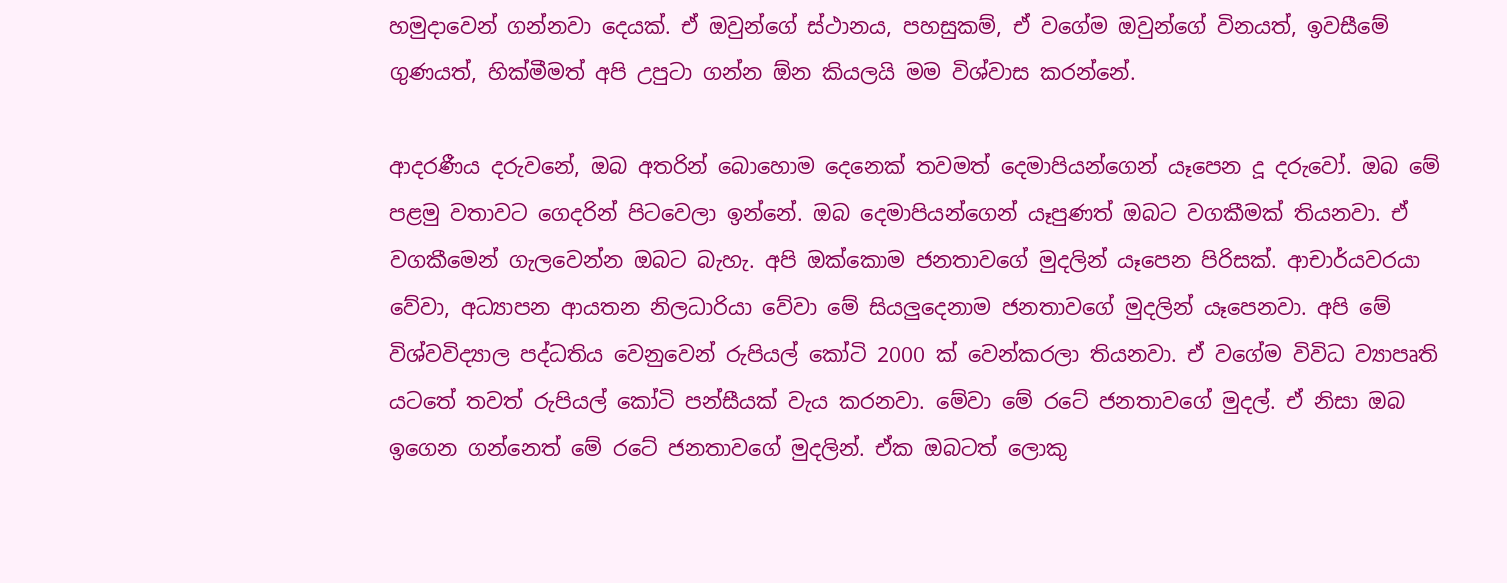හමුදාවෙන් ගන්නවා දෙයක්‌. ඒ ඔවුන්ගේ ස්‌ථානය, පහසුකම්, ඒ වගේම ඔවුන්ගේ විනයත්, ඉවසීමේ ගුණයත්, හික්‌මීමත් අපි උපුටා ගන්න ඕන කියලයි මම විශ්වාස කරන්නේ.

ආදරණීය දරුවනේ, ඔබ අතරින් බොහොම දෙනෙක්‌ තවමත් දෙමාපියන්ගෙන් යෑපෙන දූ දරුවෝ. ඔබ මේ පළමු වතාවට ගෙදරින් පිටවෙලා ඉන්නේ. ඔබ දෙමාපියන්ගෙන් යෑපුණත් ඔබට වගකීමක්‌ තියනවා. ඒ වගකීමෙන් ගැලවෙන්න ඔබට බැහැ. අපි ඔක්‌කොම ජනතාවගේ මුදලින් යෑපෙන පිරිසක්‌. ආචාර්යවරයා වේවා, අධ්‍යාපන ආයතන නිලධාරියා වේවා මේ සියලුදෙනාම ජනතාවගේ මුදලින් යෑපෙනවා. අපි මේ විශ්වවිද්‍යාල පද්ධතිය වෙනුවෙන් රුපියල් කෝටි 2000 ක්‌ වෙන්කරලා තියනවා. ඒ වගේම විවිධ ව්‍යාපෘති යටතේ තවත් රුපියල් කෝටි පන්සීයක්‌ වැය කරනවා. මේවා මේ රටේ ජනතාවගේ මුදල්. ඒ නිසා ඔබ ඉගෙන ගන්නෙත් මේ රටේ ජනතාවගේ මුදලින්. ඒක ඔබටත් ලොකු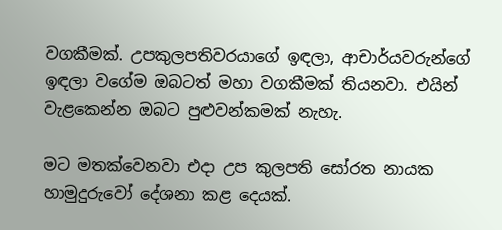වගකීමක්‌. උපකුලපතිවරයාගේ ඉඳලා, ආචාර්යවරුන්ගේ ඉඳලා වගේම ඔබටත් මහා වගකීමක්‌ තියනවා. එයින් වැළකෙන්න ඔබට පුළුවන්කමක්‌ නැහැ.

මට මතක්‌වෙනවා එදා උප කුලපති සෝරත නායක හාමුදුරුවෝ දේශනා කළ දෙයක්‌.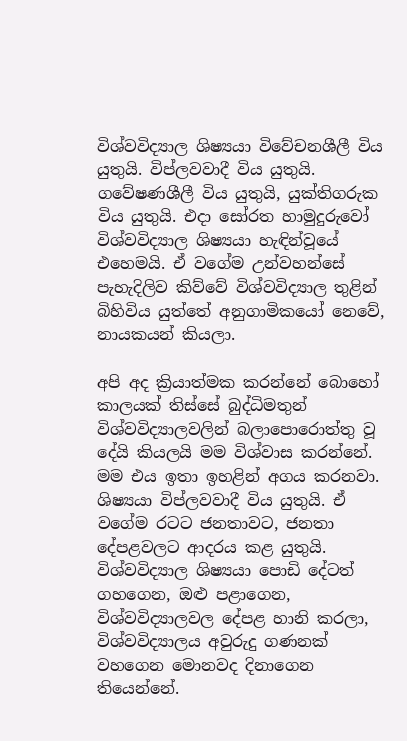විශ්වවිද්‍යාල ශිෂ්‍යයා විවේචනශීලී විය යුතුයි. විප්ලවවාදී විය යුතුයි. ගවේෂණශීලී විය යුතුයි, යුක්‌තිගරුක විය යුතුයි. එදා සෝරත හාමුදුරුවෝ විශ්වවිද්‍යාල ශිෂ්‍යයා හැඳින්වූයේ එහෙමයි. ඒ වගේම උන්වහන්සේ පැහැදිලිව කිව්වේ විශ්වවිද්‍යාල තුළින් බිහිවිය යුත්තේ අනුගාමිකයෝ නෙවේ, නායකයන් කියලා.

අපි අද ක්‍රියාත්මක කරන්නේ බොහෝ කාලයක්‌ තිස්‌සේ බුද්ධිමතුන් විශ්වවිද්‍යාලවලින් බලාපොරොත්තු වූ දේයි කියලයි මම විශ්වාස කරන්නේ. මම එය ඉතා ඉහළින් අගය කරනවා. ශිෂ්‍යයා විප්ලවවාදී විය යුතුයි. ඒ වගේම රටට ජනතාවට, ජනතා දේපළවලට ආදරය කළ යුතුයි. විශ්වවිද්‍යාල ශිෂ්‍යයා පොඩි දේටත් ගහගෙන, ඔළු පළාගෙන, විශ්වවිද්‍යාලවල දේපළ හානි කරලා, විශ්වවිද්‍යාලය අවුරුදු ගණනක්‌ වහගෙන මොනවද දිනාගෙන තියෙන්නේ.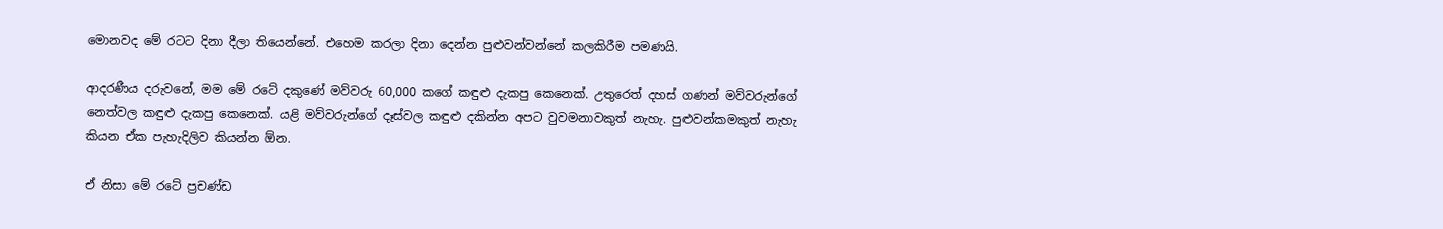මොනවද මේ රටට දිනා දීලා තියෙන්නේ. එහෙම කරලා දිනා දෙන්න පුළුවන්වන්නේ කලකිරීම පමණයි.

ආදරණීය දරුවනේ, මම මේ රටේ දකුණේ මව්වරු 60,000 කගේ කඳුළු දැකපු කෙනෙක්‌. උතුරෙත් දහස්‌ ගණන් මව්වරුන්ගේ නෙත්වල කඳුළු දැකපු කෙනෙක්‌. යළි මව්වරුන්ගේ දෑස්‌වල කඳුළු දකින්න අපට වුවමනාවකුත් නැහැ. පුළුවන්කමකුත් නැහැ කියන ඒක පැහැදිලිව කියන්න ඕන.

ඒ නිසා මේ රටේ ප්‍රචණ්‌ඩ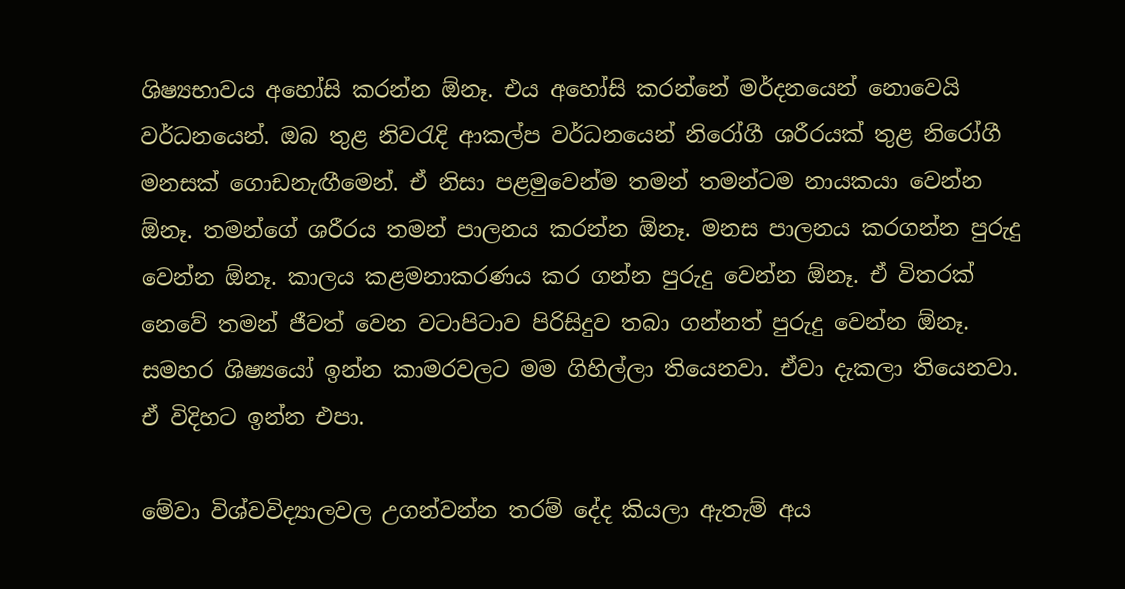ශිෂ්‍යභාවය අහෝසි කරන්න ඕනෑ. එය අහෝසි කරන්නේ මර්දනයෙන් නොවෙයි වර්ධනයෙන්. ඔබ තුළ නිවරැදි ආකල්ප වර්ධනයෙන් නිරෝගී ශරීරයක්‌ තුළ නිරෝගී මනසක්‌ ගොඩනැඟීමෙන්. ඒ නිසා පළමුවෙන්ම තමන් තමන්ටම නායකයා වෙන්න ඕනෑ. තමන්ගේ ශරීරය තමන් පාලනය කරන්න ඕනෑ. මනස පාලනය කරගන්න පුරුදු වෙන්න ඕනෑ. කාලය කළමනාකරණය කර ගන්න පුරුදු වෙන්න ඕනෑ. ඒ විතරක්‌ නෙවේ තමන් ජීවත් වෙන වටාපිටාව පිරිසිදුව තබා ගන්නත් පුරුදු වෙන්න ඕනෑ. සමහර ශිෂ්‍යයෝ ඉන්න කාමරවලට මම ගිහිල්ලා තියෙනවා. ඒවා දැකලා තියෙනවා. ඒ විදිහට ඉන්න එපා.

මේවා විශ්වවිද්‍යාලවල උගන්වන්න තරම් දේද කියලා ඇතැම් අය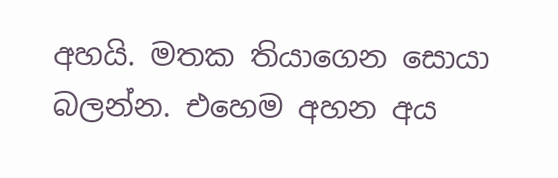අහයි. මතක තියාගෙන සොයා බලන්න. එහෙම අහන අය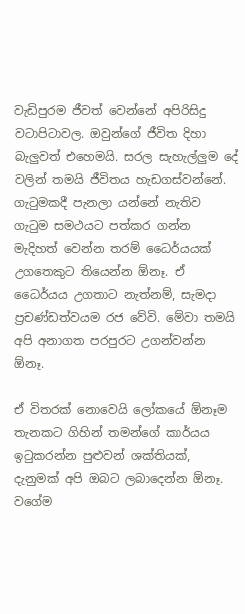වැඩිපුරම ජීවත් වෙන්නේ අපිරිසිදු වටාපිටාවල. ඔවුන්ගේ ජීවිත දිහා බැලුවත් එහෙමයි. සරල සැහැල්ලුම දේ වලින් තමයි ජීවිතය හැඩගස්‌වන්නේ. ගැටුමකදී පැනලා යන්නේ නැතිව ගැටුම සමථයට පත්කර ගන්න මැදිහත් වෙන්න තරම් ධෛර්යයක්‌ උගතෙකුට තියෙන්න ඕනෑ. ඒ ධෛර්යය උගතාට නැත්නම්, සැමදා ප්‍රචණ්‌ඩත්වයම රජ වේවි. මේවා තමයි අපි අනාගත පරපුරට උගන්වන්න ඕනෑ.

ඒ විතරක්‌ නොවෙයි ලෝකයේ ඕනෑම තැනකට ගිහින් තමන්ගේ කාර්යය ඉටුකරන්න පුළුවන් ශක්‌තියක්‌, දැනුමක්‌ අපි ඔබට ලබාදෙන්න ඕනෑ. වගේම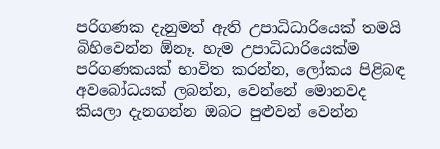පරිගණක දැනුමත් ඇති උපාධිධාරියෙක්‌ තමයි බිහිවෙන්න ඕනෑ. හැම උපාධිධාරියෙක්‌ම පරිගණකයක්‌ භාවිත කරන්න, ලෝකය පිළිබඳ අවබෝධයක්‌ ලබන්න, වෙන්නේ මොනවද කියලා දැනගන්න ඔබට පුළුවන් වෙන්න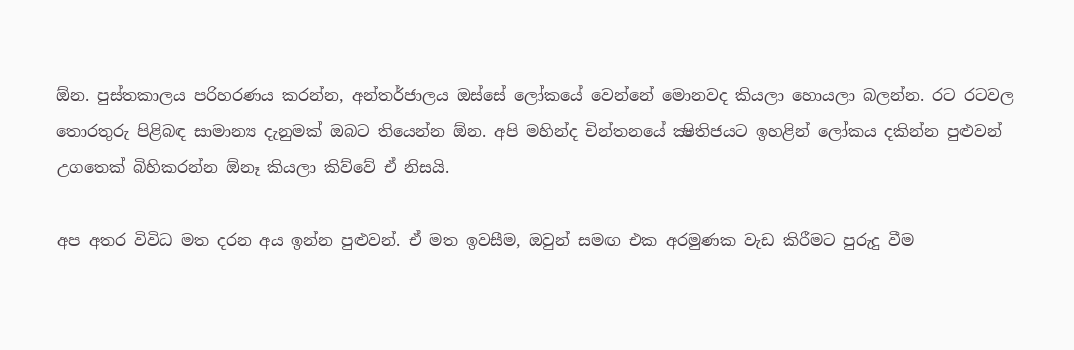ඕන. පුස්‌තකාලය පරිහරණය කරන්න, අන්තර්ජාලය ඔස්‌සේ ලෝකයේ වෙන්නේ මොනවද කියලා හොයලා බලන්න. රට රටවල තොරතුරු පිළිබඳ සාමාන්‍ය දැනුමක්‌ ඔබට තියෙන්න ඕන. අපි මහින්ද චින්තනයේ ක්‍ෂිතිජයට ඉහළින් ලෝකය දකින්න පුළුවන් උගතෙක්‌ බිහිකරන්න ඕනෑ කියලා කිව්වේ ඒ නිසයි.

අප අතර විවිධ මත දරන අය ඉන්න පුළුවන්. ඒ මත ඉවසීම, ඔවුන් සමඟ එක අරමුණක වැඩ කිරීමට පුරුදු වීම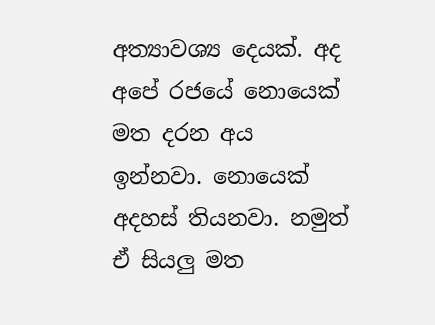අත්‍යාවශ්‍ය දෙයක්‌. අද අපේ රජයේ නොයෙක්‌ මත දරන අය ඉන්නවා. නොයෙක්‌ අදහස්‌ තියනවා. නමුත් ඒ සියලු මත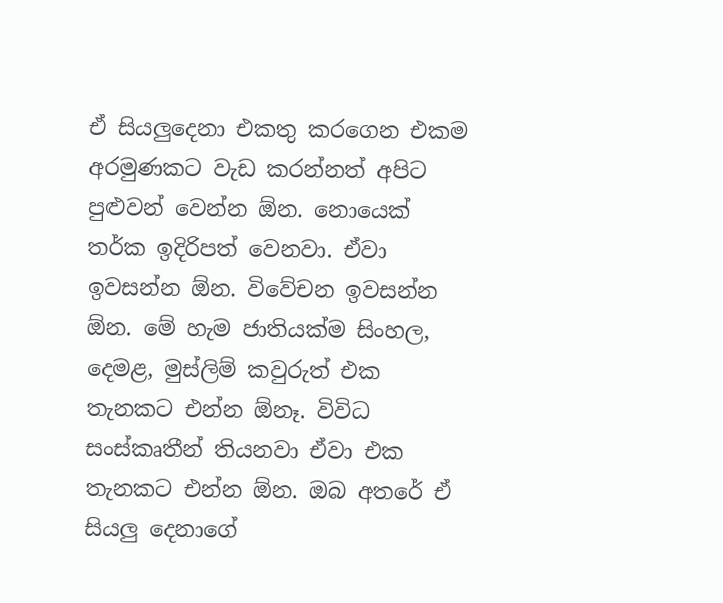ඒ සියලුදෙනා එකතු කරගෙන එකම අරමුණකට වැඩ කරන්නත් අපිට පුළුවන් වෙන්න ඕන. නොයෙක්‌ තර්ක ඉදිරිපත් වෙනවා. ඒවා ඉවසන්න ඕන. විවේචන ඉවසන්න ඕන. මේ හැම ජාතියක්‌ම සිංහල, දෙමළ, මුස්‌ලිම් කවුරුත් එක තැනකට එන්න ඕනෑ. විවිධ සංස්‌කෘතීන් තියනවා ඒවා එක තැනකට එන්න ඕන. ඔබ අතරේ ඒ සියලු දෙනාගේ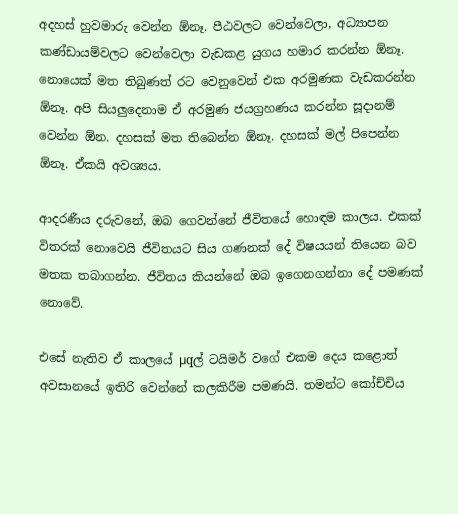අදහස්‌ හුවමාරු වෙන්න ඕනෑ. පීඨවලට වෙන්වෙලා, අධ්‍යාපන කණ්‌ඩායම්වලට වෙන්වෙලා වැඩකළ යුගය හමාර කරන්න ඕනෑ. නොයෙක්‌ මත තිබුණත් රට වෙනුවෙන් එක අරමුණක වැඩකරන්න ඕනෑ. අපි සියලුදෙනාම ඒ අරමුණ ජයග්‍රහණය කරන්න සූදානම් වෙන්න ඕන. දහසක්‌ මත තිබෙන්න ඕනෑ. දහසක්‌ මල් පිපෙන්න ඕනෑ. ඒකයි අවශ්‍යය.

ආදරණීය දරුවනේ, ඔබ ගෙවන්නේ ජීවිතයේ හොඳම කාලය. එකක්‌ විතරක්‌ නොවෙයි ජීවිතයට සිය ගණනක්‌ දේ විෂයයන් තියෙන බව මතක තබාගන්න. ජීවිතය කියන්නේ ඔබ ඉගෙනගන්නා දේ පමණක්‌ නොවේ.

එසේ නැතිව ඒ කාලයේ µqල් ටයිමර් වගේ එකම දෙය කළොත් අවසානයේ ඉතිරි වෙන්නේ කලකිරීම පමණයි. තමන්ට කෝච්චිය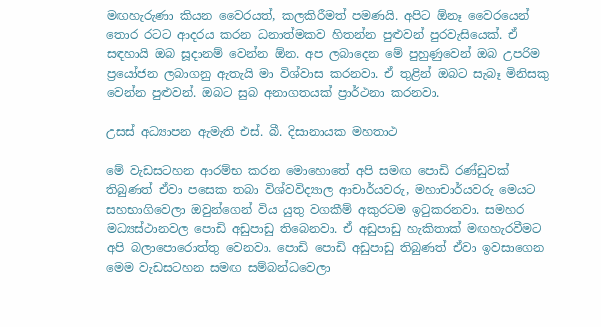මඟහැරුණා කියන වෛරයත්, කලකිරීමත් පමණයි. අපිට ඕනෑ වෛරයෙන් තොර රටට ආදරය කරන ධනාත්මකව හිතන්න පුළුවන් පුරවැසියෙක්‌. ඒ සඳහායි ඔබ සූදානම් වෙන්න ඕන. අප ලබාදෙන මේ පුහුණුවෙන් ඔබ උපරිම ප්‍රයෝජන ලබාගනු ඇතැයි මා විශ්වාස කරනවා. ඒ තුළින් ඔබට සැබෑ මිනිසකු වෙන්න පුළුවන්. ඔබට සුබ අනාගතයක්‌ ප්‍රාර්ථනා කරනවා.

උසස්‌ අධ්‍යාපන ඇමැති එස්‌. බී. දිසානායක මහතාථ

මේ වැඩසටහන ආරම්භ කරන මොහොතේ අපි සමඟ පොඩි රණ්‌ඩුවක්‌ තිබුණත් ඒවා පසෙක තබා විශ්වවිද්‍යාල ආචාර්යවරු, මහාචාර්යවරු මෙයට සහභාගිවෙලා ඔවුන්ගෙන් විය යුතු වගකීම් අකුරටම ඉටුකරනවා. සමහර මධ්‍යස්‌ථානවල පොඩි අඩුපාඩු තිබෙනවා. ඒ අඩුපාඩු හැකිතාක්‌ මඟහැරවීමට අපි බලාපොරොත්තු වෙනවා. පොඩි පොඩි අඩුපාඩු තිබුණත් ඒවා ඉවසාගෙන මෙම වැඩසටහන සමඟ සම්බන්ධවෙලා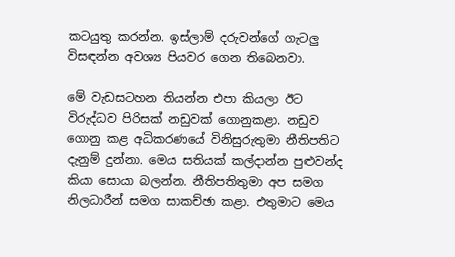කටයුතු කරන්න. ඉස්‌ලාම් දරුවන්ගේ ගැටලු විසඳන්න අවශ්‍ය පියවර ගෙන තිබෙනවා.

මේ වැඩසටහන තියන්න එපා කියලා ඊට විරුද්ධව පිරිසක්‌ නඩුවක්‌ ගොනුකළා. නඩුව ගොනු කළ අධිකරණයේ විනිසුරුතුමා නීතිපතිට දැනුම් දුන්නා. මෙය සතියක්‌ කල්දාන්න පුළුවන්ද කියා සොයා බලන්න. නීතිපතිතුමා අප සමග නිලධාරීන් සමග සාකච්ඡා කළා. එතුමාට මෙය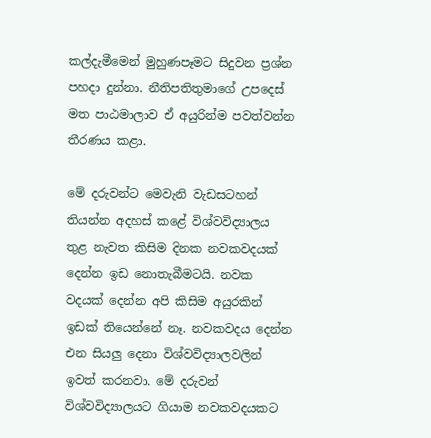කල්දැමීමෙන් මුහුණපෑමට සිදුවන ප්‍රශ්න පහදා දුන්නා. නීතිපතිතුමාගේ උපදෙස්‌ මත පාඨමාලාව ඒ අයුරින්ම පවත්වන්න තීරණය කළා.

මේ දරුවන්ට මෙවැනි වැඩසටහන් තියන්න අදහස්‌ කළේ විශ්වවිද්‍යාලය තුළ නැවත කිසිම දිනක නවකවදයක්‌ දෙන්න ඉඩ නොතැබීමටයි. නවක වදයක්‌ දෙන්න අපි කිසිම අයුරකින් ඉඩක්‌ තියෙන්නේ නෑ. නවකවදය දෙන්න එන සියලු දෙනා විශ්වවිද්‍යාලවලින් ඉවත් කරනවා. මේ දරුවන් විශ්වවිද්‍යාලයට ගියාම නවකවදයකට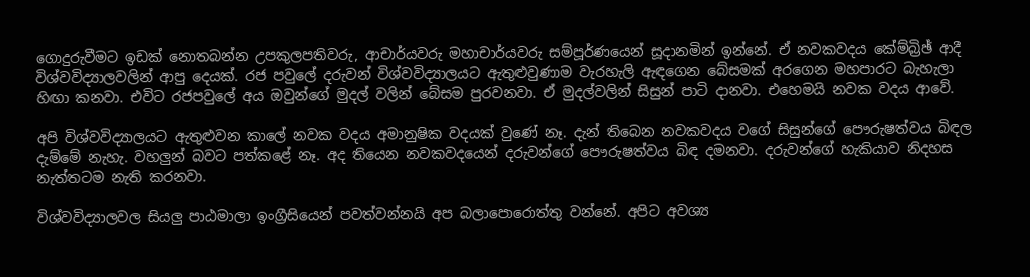ගොදුරුවීමට ඉඩක්‌ නොතබන්න උපකුලපතිවරු, ආචාර්යවරු මහාචාර්යවරු සම්පූර්ණයෙන් සූදානමින් ඉන්නේ. ඒ නවකවදය කේම්බ්‍රිඡ් ආදී විශ්වවිද්‍යාලවලින් ආපු දෙයක්‌. රජ පවුලේ දරුවන් විශ්වවිද්‍යාලයට ඇතුළුවුණාම වැරහැලි ඇඳගෙන බේසමක්‌ අරගෙන මහපාරට බැහැලා හිඟා කනවා. එවිට රජපවුලේ අය ඔවුන්ගේ මුදල් වලින් බේසම පුරවනවා. ඒ මුදල්වලින් සිසුන් පාටි දානවා. එහෙමයි නවක වදය ආවේ.

අපි විශ්වවිද්‍යාලයට ඇතුළුවන කාලේ නවක වදය අමානුෂික වදයක්‌ වුණේ නෑ. දැන් තිබෙන නවකවදය වගේ සිසුන්ගේ පෞරුෂත්වය බිඳල දැම්මේ නැහැ. වහලුන් බවට පත්කළේ නෑ. අද තියෙන නවකවදයෙන් දරුවන්ගේ පෞරුෂත්වය බිඳ දමනවා. දරුවන්ගේ හැකියාව නිදහස නැත්තටම නැති කරනවා.

විශ්වවිද්‍යාලවල සියලු පාඨමාලා ඉංග්‍රීසියෙන් පවත්වන්නයි අප බලාපොරොත්තු වන්නේ. අපිට අවශ්‍ය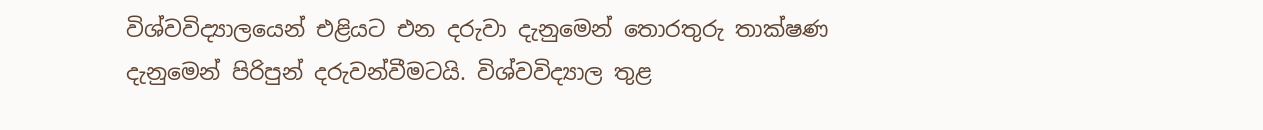විශ්වවිද්‍යාලයෙන් එළියට එන දරුවා දැනුමෙන් තොරතුරු තාක්‌ෂණ දැනුමෙන් පිරිපුන් දරුවන්වීමටයි. විශ්වවිද්‍යාල තුළ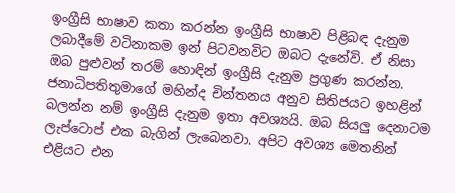ඉංග්‍රීසි භාෂාව කතා කරන්න ඉංග්‍රීසි භාෂාව පිළිබඳ දැනුම ලබාදීමේ වටිනාකම ඉන් පිටවනවිට ඔබට දැනේවි. ඒ නිසා ඔබ පුළුවන් තරම් හොඳින් ඉංග්‍රීසි දැනුම ප්‍රගුණ කරන්න. ජනාධිපතිතුමාගේ මහින්ද චින්තනය අනුව සිතිජයට ඉහළින් බලන්න නම් ඉංග්‍රීසි දැනුම ඉතා අවශ්‍යයි. ඔබ සියලු දෙනාටම ලැප්ටොප් එක බැගින් ලැබෙනවා. අපිට අවශ්‍ය මෙතනින් එළියට එන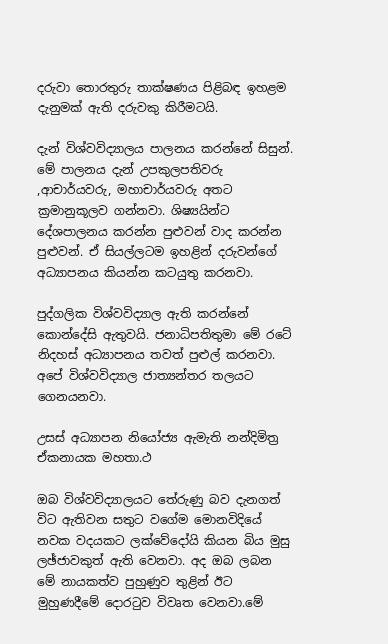දරුවා තොරතුරු තාක්‌ෂණය පිළිබඳ ඉහළම දැනුමක්‌ ඇති දරුවකු කිරීමටයි.

දැන් විශ්වවිද්‍යාලය පාලනය කරන්නේ සිසුන්. මේ පාලනය දැන් උපකුලපතිවරු ,ආචාර්යවරු, මහාචාර්යවරු අතට ක්‍රමානුකූලව ගන්නවා. ශිෂ්‍යයින්ට දේශපාලනය කරන්න පුළුවන් වාද කරන්න පුළුවන්. ඒ සියල්ලටම ඉහළින් දරුවන්ගේ අධ්‍යාපනය කියන්න කටයුතු කරනවා.

පුද්ගලික විශ්වවිද්‍යාල ඇති කරන්නේ කොන්දේසි ඇතුවයි. ජනාධිපතිතුමා මේ රටේ නිදහස්‌ අධ්‍යාපනය තවත් පුළුල් කරනවා. අපේ විශ්වවිද්‍යාල ජාත්‍යන්තර තලයට ගෙනයනවා.

උසස්‌ අධ්‍යාපන නියෝජ්‍ය ඇමැති නන්දිමිත්‍ර ඒකනායක මහතා.ථ

ඔබ විශ්වවිද්‍යාලයට තේරුණු බව දැනගත් විට ඇතිවන සතුට වගේම මොනවිදියේ නවක වදයකට ලක්‌වේදෝයි කියන බිය මුසු ලඡ්ජාවකුත් ඇති වෙනවා. අද ඔබ ලබන මේ නායකත්ව පුහුණුව තුළින් ඊට මුහුණදීමේ දොරටුව විවෘත වෙනවා.මේ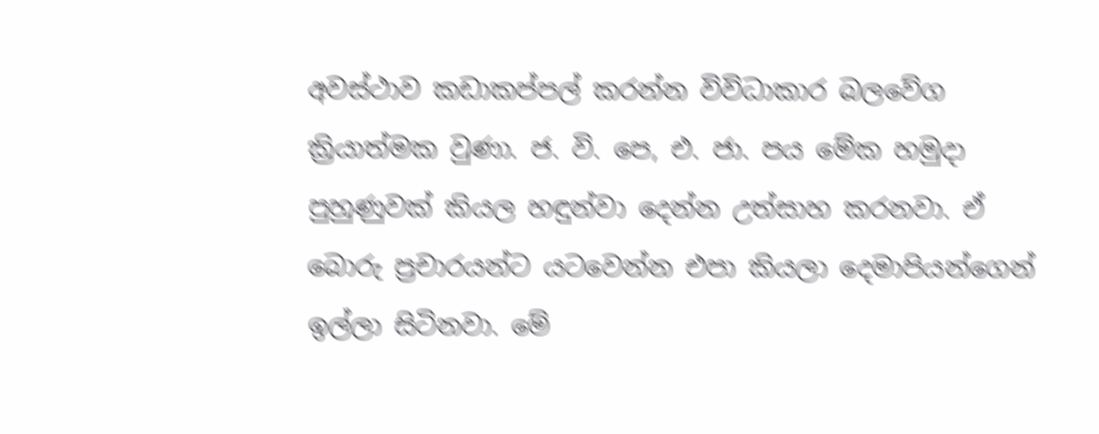අවස්‌ථාව කඩාකප්පල් කරන්න විවිධාකාර බලවේග ක්‍රියාත්මක වුණා. ජ. වි. පෙ, එ. ජා. පය මේක හමුදා පුහුණුවක්‌ කියල හඳුන්වා දෙන්න උත්සාහ කරනවා. ඒ බොරු ප්‍රචාරයන්ට යටවෙන්න එපා කියලා දෙමාපියන්ගෙන් ඉල්ලා සිටිනවා. මේ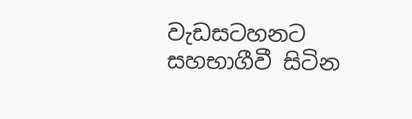වැඩසටහනට සහභාගීවී සිටින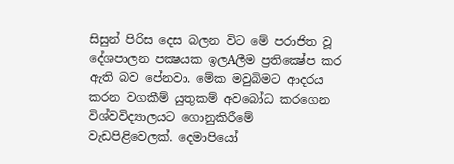සිසුන් පිරිස දෙස බලන විට මේ පරාජිත වූ දේශපාලන පක්‍ෂයක ඉලAලීම ප්‍රතික්‍ෂේප කර ඇති බව පේනවා. මේක මවුබිමට ආදරය කරන වගකීම් යුතුකම් අවබෝධ කරගෙන විශ්වවිද්‍යාලයට ගොනුකිරීමේ වැඩපිළිවෙලක්‌. දෙමාපියෝ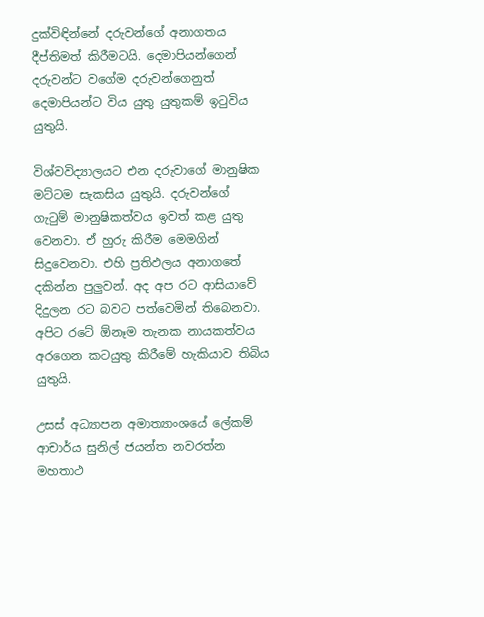දුක්‌විඳින්නේ දරුවන්ගේ අනාගතය දීප්තිමත් කිරීමටයි. දෙමාපියන්ගෙන් දරුවන්ට වගේම දරුවන්ගෙනුත් දෙමාපියන්ට විය යුතු යුතුකම් ඉටුවිය යුතුයි.

විශ්වවිද්‍යාලයට එන දරුවාගේ මානුෂික මට්‌ටම සැකසිය යුතුයි. දරුවන්ගේ ගැටුම් මානුෂිකත්වය ඉවත් කළ යුතු වෙනවා. ඒ හුරු කිරීම මෙමගින් සිදුවෙනවා. එහි ප්‍රතිඵලය අනාගතේ දකින්න පුලුවන්. අද අප රට ආසියාවේ දිදුලන රට බවට පත්වෙමින් තිබෙනවා. අපිට රටේ ඕනෑම තැනක නායකත්වය අරගෙන කටයුතු කිරීමේ හැකියාව තිබිය යුතුයි.

උසස්‌ අධ්‍යාපන අමාත්‍යාංශයේ ලේකම් ආචාර්ය සුනිල් ජයන්ත නවරත්න මහතාථ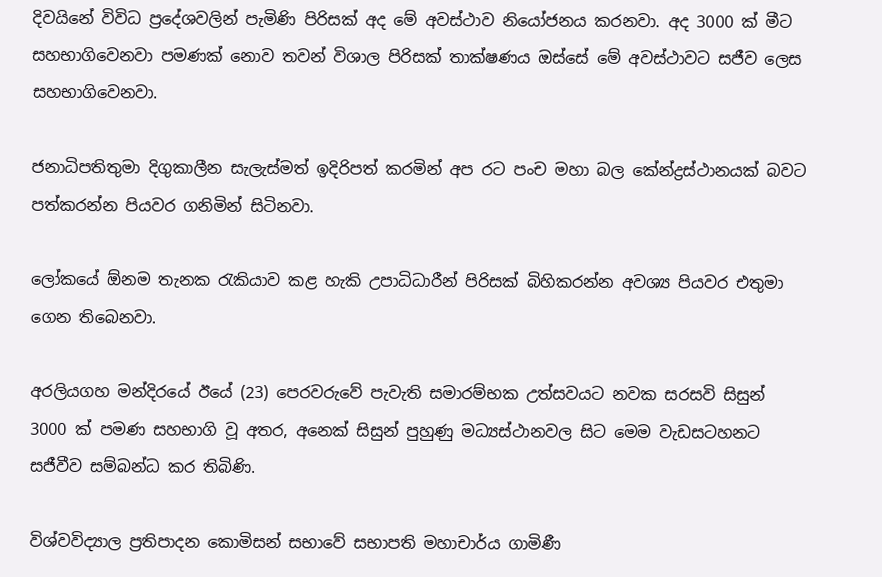දිවයිනේ විවිධ ප්‍රදේශවලින් පැමිණි පිරිසක්‌ අද මේ අවස්‌ථාව නියෝජනය කරනවා. අද 3000 ක්‌ මීට සහභාගිවෙනවා පමණක්‌ නොව තවන් විශාල පිරිසක්‌ තාක්‌ෂණය ඔස්‌සේ මේ අවස්‌ථාවට සජීව ලෙස සහභාගිවෙනවා.

ජනාධිපතිතුමා දිගුකාලීන සැලැස්‌මත් ඉදිරිපත් කරමින් අප රට පංච මහා බල කේන්ද්‍රස්‌ථානයක්‌ බවට පත්කරන්න පියවර ගනිමින් සිටිනවා.

ලෝකයේ ඕනම තැනක රැකියාව කළ හැකි උපාධිධාරීන් පිරිසක්‌ බිහිකරන්න අවශ්‍ය පියවර එතුමා ගෙන තිබෙනවා.

අරලියගහ මන්දිරයේ ඊයේ (23) පෙරවරුවේ පැවැති සමාරම්භක උත්සවයට නවක සරසවි සිසුන් 3000 ක්‌ පමණ සහභාගි වූ අතර, අනෙක්‌ සිසුන් පුහුණු මධ්‍යස්‌ථානවල සිට මෙම වැඩසටහනට සජීවීව සම්බන්ධ කර තිබිණි.

විශ්වවිද්‍යාල ප්‍රතිපාදන කොමිසන් සභාවේ සභාපති මහාචාර්ය ගාමිණී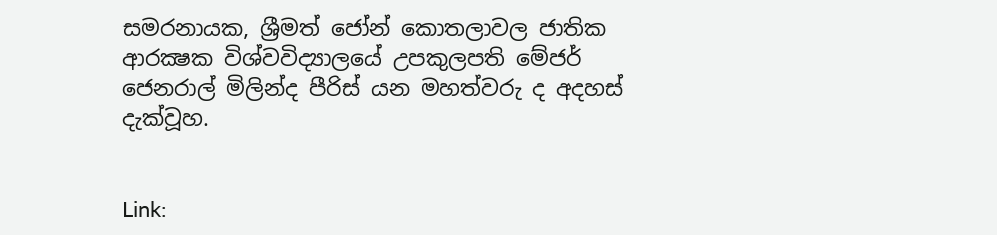සමරනායක, ශ්‍රීමත් ජෝන් කොතලාවල ජාතික ආරක්‍ෂක විශ්වවිද්‍යාලයේ උපකුලපති මේජර් ජෙනරාල් මිලින්ද පීරිස්‌ යන මහත්වරු ද අදහස්‌ දැක්‌වූහ.


Link: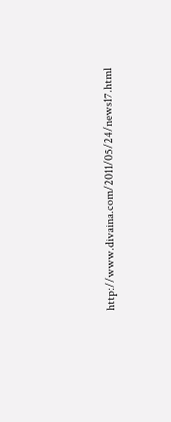http://www.divaina.com/2011/05/24/news17.html